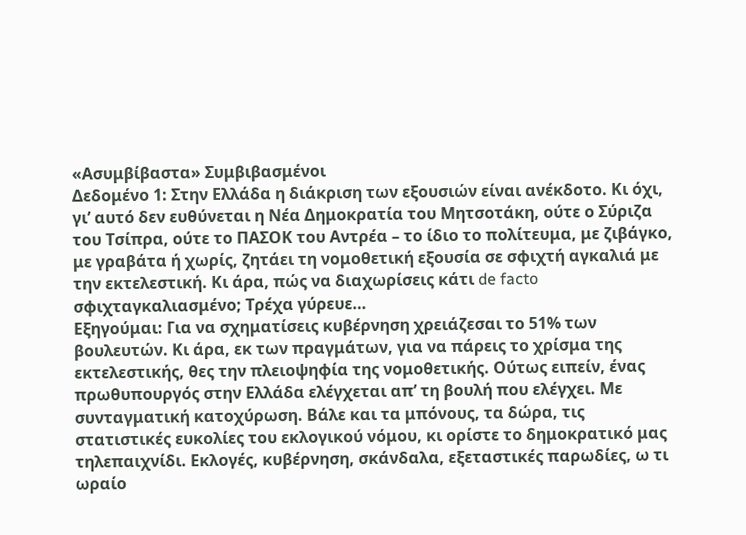«Ασυμβίβαστα» Συμβιβασμένοι
Δεδομένο 1: Στην Ελλάδα η διάκριση των εξουσιών είναι ανέκδοτο. Κι όχι, γι’ αυτό δεν ευθύνεται η Νέα Δημοκρατία του Μητσοτάκη, ούτε ο Σύριζα του Τσίπρα, ούτε το ΠΑΣΟΚ του Αντρέα – το ίδιο το πολίτευμα, με ζιβάγκο, με γραβάτα ή χωρίς, ζητάει τη νομοθετική εξουσία σε σφιχτή αγκαλιά με την εκτελεστική. Κι άρα, πώς να διαχωρίσεις κάτι de facto σφιχταγκαλιασμένο; Τρέχα γύρευε…
Εξηγούμαι: Για να σχηματίσεις κυβέρνηση χρειάζεσαι το 51% των βουλευτών. Κι άρα, εκ των πραγμάτων, για να πάρεις το χρίσμα της εκτελεστικής, θες την πλειοψηφία της νομοθετικής. Ούτως ειπείν, ένας πρωθυπουργός στην Ελλάδα ελέγχεται απ’ τη βουλή που ελέγχει. Με συνταγματική κατοχύρωση. Βάλε και τα μπόνους, τα δώρα, τις στατιστικές ευκολίες του εκλογικού νόμου, κι ορίστε το δημοκρατικό μας τηλεπαιχνίδι. Εκλογές, κυβέρνηση, σκάνδαλα, εξεταστικές παρωδίες, ω τι ωραίο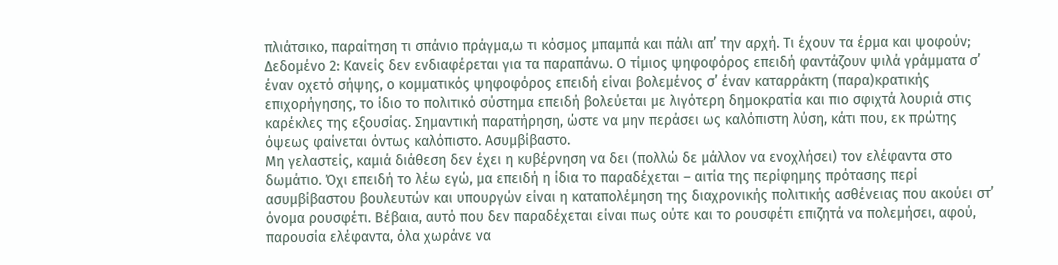πλιάτσικο, παραίτηση τι σπάνιο πράγμα,ω τι κόσμος μπαμπά και πάλι απ’ την αρχή. Τι έχουν τα έρμα και ψοφούν;
Δεδομένο 2: Κανείς δεν ενδιαφέρεται για τα παραπάνω. Ο τίμιος ψηφοφόρος επειδή φαντάζουν ψιλά γράμματα σ’ έναν οχετό σήψης, ο κομματικός ψηφοφόρος επειδή είναι βολεμένος σ’ έναν καταρράκτη (παρα)κρατικής επιχορήγησης, το ίδιο το πολιτικό σύστημα επειδή βολεύεται με λιγότερη δημοκρατία και πιο σφιχτά λουριά στις καρέκλες της εξουσίας. Σημαντική παρατήρηση, ώστε να μην περάσει ως καλόπιστη λύση, κάτι που, εκ πρώτης όψεως φαίνεται όντως καλόπιστο. Ασυμβίβαστο.
Μη γελαστείς, καμιά διάθεση δεν έχει η κυβέρνηση να δει (πολλώ δε μάλλον να ενοχλήσει) τον ελέφαντα στο δωμάτιο. Όχι επειδή το λέω εγώ, μα επειδή η ίδια το παραδέχεται – αιτία της περίφημης πρότασης περί ασυμβίβαστου βουλευτών και υπουργών είναι η καταπολέμηση της διαχρονικής πολιτικής ασθένειας που ακούει στ’ όνομα ρουσφέτι. Βέβαια, αυτό που δεν παραδέχεται είναι πως ούτε και το ρουσφέτι επιζητά να πολεμήσει, αφού, παρουσία ελέφαντα, όλα χωράνε να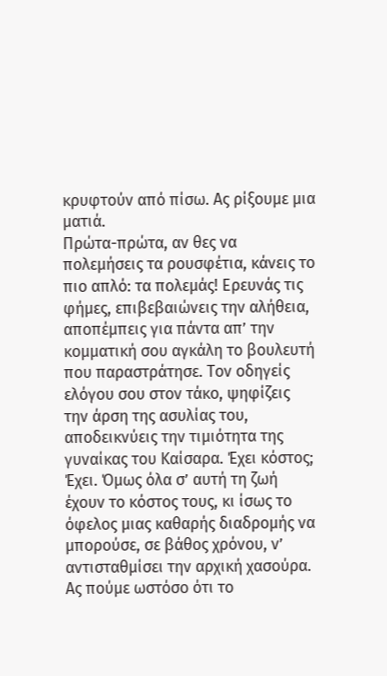κρυφτούν από πίσω. Ας ρίξουμε μια ματιά.
Πρώτα-πρώτα, αν θες να πολεμήσεις τα ρουσφέτια, κάνεις το πιο απλό: τα πολεμάς! Ερευνάς τις φήμες, επιβεβαιώνεις την αλήθεια, αποπέμπεις για πάντα απ’ την κομματική σου αγκάλη το βουλευτή που παραστράτησε. Τον οδηγείς ελόγου σου στον τάκο, ψηφίζεις την άρση της ασυλίας του, αποδεικνύεις την τιμιότητα της γυναίκας του Καίσαρα. Έχει κόστος; Έχει. Όμως όλα σ’ αυτή τη ζωή έχουν το κόστος τους, κι ίσως το όφελος μιας καθαρής διαδρομής να μπορούσε, σε βάθος χρόνου, ν’ αντισταθμίσει την αρχική χασούρα. Ας πούμε ωστόσο ότι το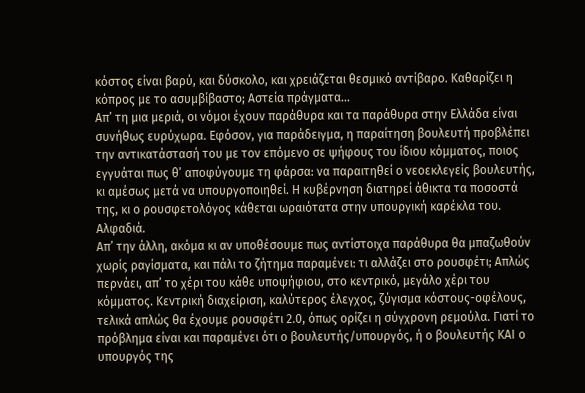κόστος είναι βαρύ, και δύσκολο, και χρειάζεται θεσμικό αντίβαρο. Καθαρίζει η κόπρος με το ασυμβίβαστο; Αστεία πράγματα…
Απ’ τη μια μεριά, οι νόμοι έχουν παράθυρα και τα παράθυρα στην Ελλάδα είναι συνήθως ευρύχωρα. Εφόσον, για παράδειγμα, η παραίτηση βουλευτή προβλέπει την αντικατάστασή του με τον επόμενο σε ψήφους του ίδιου κόμματος, ποιος εγγυάται πως θ’ αποφύγουμε τη φάρσα: να παραιτηθεί ο νεοεκλεγείς βουλευτής, κι αμέσως μετά να υπουργοποιηθεί. Η κυβέρνηση διατηρεί άθικτα τα ποσοστά της, κι ο ρουσφετολόγος κάθεται ωραιότατα στην υπουργική καρέκλα του. Αλφαδιά.
Απ’ την άλλη, ακόμα κι αν υποθέσουμε πως αντίστοιχα παράθυρα θα μπαζωθούν χωρίς ραγίσματα, και πάλι το ζήτημα παραμένει: τι αλλάζει στο ρουσφέτι; Απλώς περνάει, απ’ το χέρι του κάθε υποψήφιου, στο κεντρικό, μεγάλο χέρι του κόμματος. Κεντρική διαχείριση, καλύτερος έλεγχος, ζύγισμα κόστους-οφέλους, τελικά απλώς θα έχουμε ρουσφέτι 2.0, όπως ορίζει η σύγχρονη ρεμούλα. Γιατί το πρόβλημα είναι και παραμένει ότι ο βουλευτής/υπουργός, ή ο βουλευτής ΚΑΙ ο υπουργός της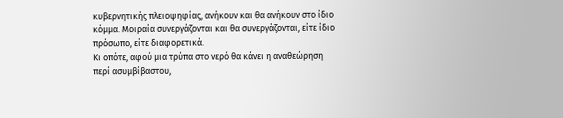κυβερνητικής πλειοψηφίας, ανήκουν και θα ανήκουν στο ίδιο κόμμα. Μοιραία συνεργάζονται και θα συνεργάζονται, είτε ίδιο πρόσωπο, είτε διαφορετικά.
Κι οπότε, αφού μια τρύπα στο νερό θα κάνει η αναθεώρηση περί ασυμβίβαστου,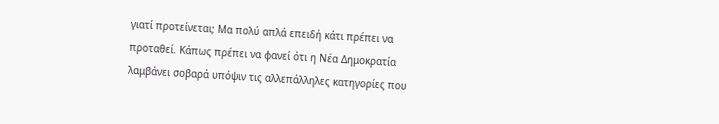γιατί προτείνεται; Μα πολύ απλά επειδή κάτι πρέπει να προταθεί. Κάπως πρέπει να φανεί ότι η Νέα Δημοκρατία λαμβάνει σοβαρά υπόψιν τις αλλεπάλληλες κατηγορίες που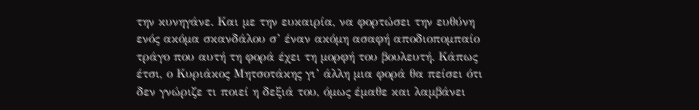την κυνηγάνε. Και με την ευκαιρία, να φορτώσει την ευθύνη ενός ακόμα σκανδάλου σ’ έναν ακόμη ασαφή αποδιοπομπαίο τράγο που αυτή τη φορά έχει τη μορφή του βουλευτή. Κάπως έτσι, ο Κυριάκος Μητσοτάκης γι’ άλλη μια φορά θα πείσει ότι δεν γνώριζε τι ποιεί η δεξιά του, όμως έμαθε και λαμβάνει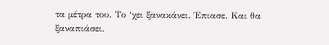τα μέτρα του. Το ‘χει ξανακάνει. Έπιασε. Και θα ξαναπιάσει.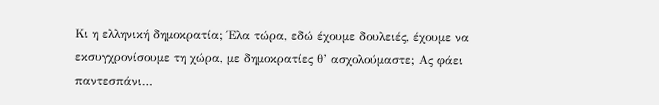Κι η ελληνική δημοκρατία; Έλα τώρα, εδώ έχουμε δουλειές, έχουμε να εκσυγχρονίσουμε τη χώρα, με δημοκρατίες θ’ ασχολούμαστε; Ας φάει παντεσπάνι…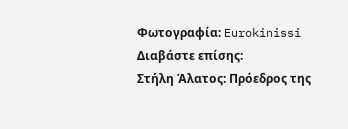Φωτογραφία: Eurokinissi
Διαβάστε επίσης:
Στήλη Άλατος: Πρόεδρος της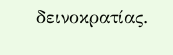δεινοκρατίας.